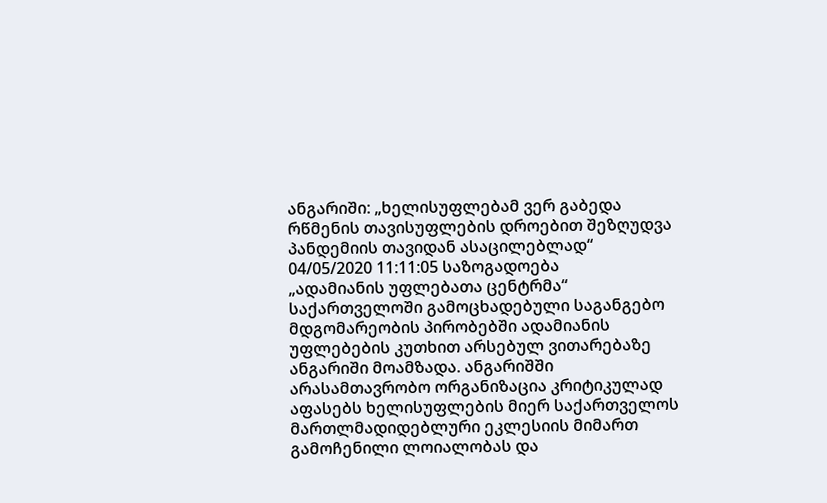ანგარიში: „ხელისუფლებამ ვერ გაბედა რწმენის თავისუფლების დროებით შეზღუდვა პანდემიის თავიდან ასაცილებლად“
04/05/2020 11:11:05 საზოგადოება
„ადამიანის უფლებათა ცენტრმა“ საქართველოში გამოცხადებული საგანგებო მდგომარეობის პირობებში ადამიანის უფლებების კუთხით არსებულ ვითარებაზე ანგარიში მოამზადა. ანგარიშში არასამთავრობო ორგანიზაცია კრიტიკულად აფასებს ხელისუფლების მიერ საქართველოს მართლმადიდებლური ეკლესიის მიმართ გამოჩენილი ლოიალობას და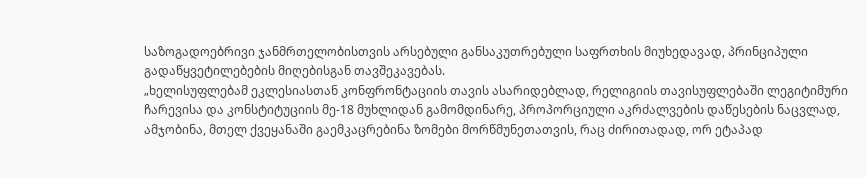საზოგადოებრივი ჯანმრთელობისთვის არსებული განსაკუთრებული საფრთხის მიუხედავად, პრინციპული გადაწყვეტილებების მიღებისგან თავშეკავებას.
„ხელისუფლებამ ეკლესიასთან კონფრონტაციის თავის ასარიდებლად, რელიგიის თავისუფლებაში ლეგიტიმური ჩარევისა და კონსტიტუციის მე-18 მუხლიდან გამომდინარე, პროპორციული აკრძალვების დაწესების ნაცვლად, ამჯობინა, მთელ ქვეყანაში გაემკაცრებინა ზომები მორწმუნეთათვის, რაც ძირითადად, ორ ეტაპად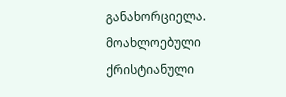განახორციელა. მოახლოებული ქრისტიანული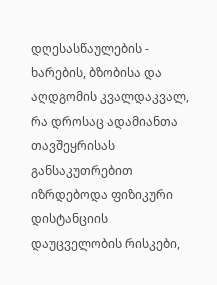დღესასწაულების - ხარების, ბზობისა და აღდგომის კვალდაკვალ, რა დროსაც ადამიანთა თავშეყრისას განსაკუთრებით იზრდებოდა ფიზიკური დისტანციის დაუცველობის რისკები,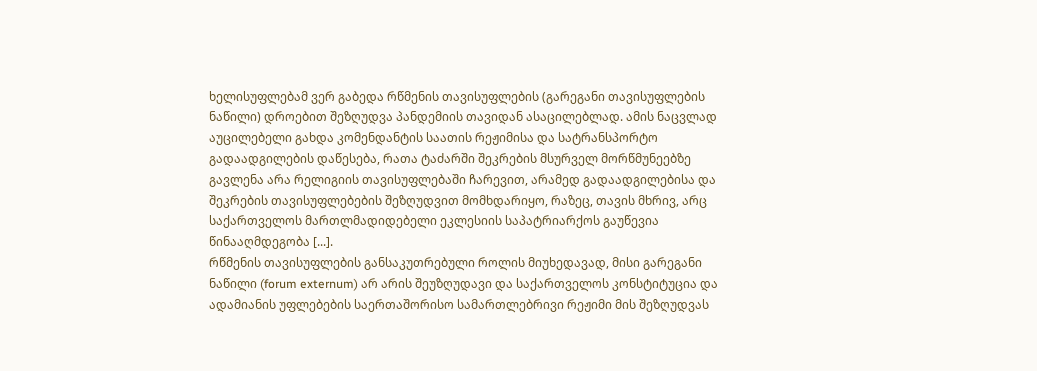ხელისუფლებამ ვერ გაბედა რწმენის თავისუფლების (გარეგანი თავისუფლების ნაწილი) დროებით შეზღუდვა პანდემიის თავიდან ასაცილებლად. ამის ნაცვლად აუცილებელი გახდა კომენდანტის საათის რეჟიმისა და სატრანსპორტო გადაადგილების დაწესება, რათა ტაძარში შეკრების მსურველ მორწმუნეებზე გავლენა არა რელიგიის თავისუფლებაში ჩარევით, არამედ გადაადგილებისა და შეკრების თავისუფლებების შეზღუდვით მომხდარიყო, რაზეც, თავის მხრივ, არც საქართველოს მართლმადიდებელი ეკლესიის საპატრიარქოს გაუწევია წინააღმდეგობა [...].
რწმენის თავისუფლების განსაკუთრებული როლის მიუხედავად, მისი გარეგანი ნაწილი (forum externum) არ არის შეუზღუდავი და საქართველოს კონსტიტუცია და ადამიანის უფლებების საერთაშორისო სამართლებრივი რეჟიმი მის შეზღუდვას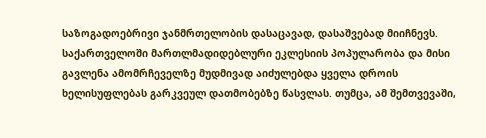საზოგადოებრივი ჯანმრთელობის დასაცავად, დასაშვებად მიიჩნევს. საქართველოში მართლმადიდებლური ეკლესიის პოპულარობა და მისი გავლენა ამომრჩეველზე მუდმივად აიძულებდა ყველა დროის ხელისუფლებას გარკვეულ დათმობებზე წასვლას. თუმცა, ამ შემთვევაში,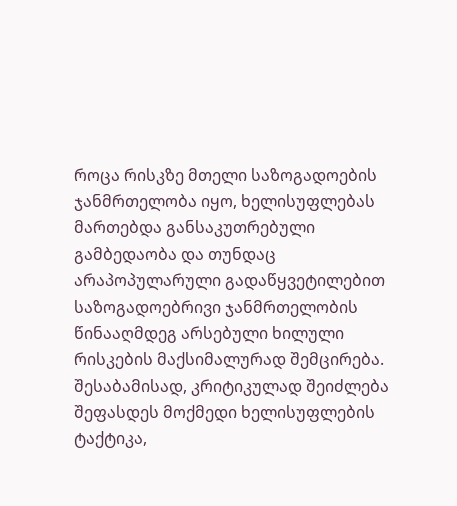როცა რისკზე მთელი საზოგადოების ჯანმრთელობა იყო, ხელისუფლებას მართებდა განსაკუთრებული გამბედაობა და თუნდაც არაპოპულარული გადაწყვეტილებით საზოგადოებრივი ჯანმრთელობის წინააღმდეგ არსებული ხილული რისკების მაქსიმალურად შემცირება. შესაბამისად, კრიტიკულად შეიძლება შეფასდეს მოქმედი ხელისუფლების ტაქტიკა,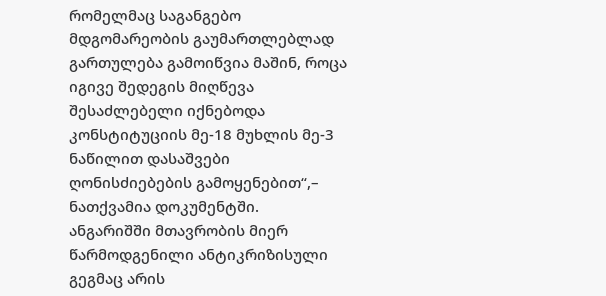რომელმაც საგანგებო მდგომარეობის გაუმართლებლად გართულება გამოიწვია მაშინ, როცა იგივე შედეგის მიღწევა შესაძლებელი იქნებოდა კონსტიტუციის მე-18 მუხლის მე-3 ნაწილით დასაშვები ღონისძიებების გამოყენებით“,– ნათქვამია დოკუმენტში.
ანგარიშში მთავრობის მიერ წარმოდგენილი ანტიკრიზისული გეგმაც არის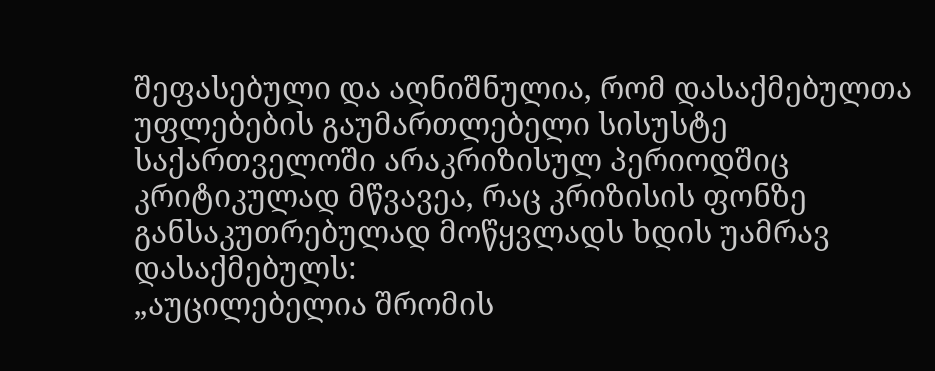შეფასებული და აღნიშნულია, რომ დასაქმებულთა უფლებების გაუმართლებელი სისუსტე საქართველოში არაკრიზისულ პერიოდშიც კრიტიკულად მწვავეა, რაც კრიზისის ფონზე განსაკუთრებულად მოწყვლადს ხდის უამრავ დასაქმებულს:
„აუცილებელია შრომის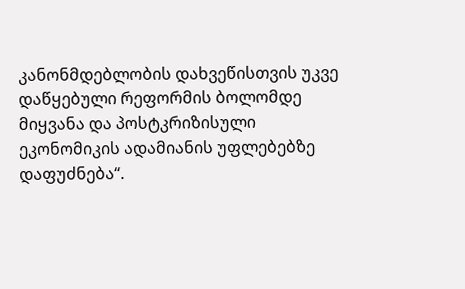კანონმდებლობის დახვეწისთვის უკვე დაწყებული რეფორმის ბოლომდე მიყვანა და პოსტკრიზისული ეკონომიკის ადამიანის უფლებებზე დაფუძნება“.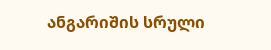ანგარიშის სრული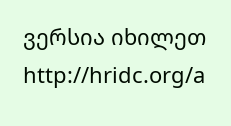ვერსია იხილეთ http://hridc.org/a